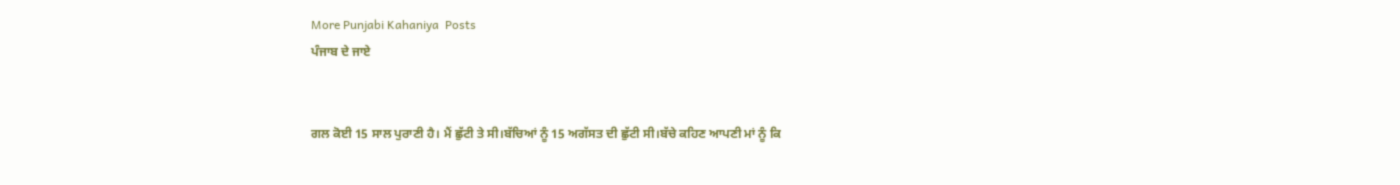More Punjabi Kahaniya  Posts
ਪੰਜਾਬ ਦੇ ਜਾਏ


ਗਲ ਕੋਈ 15 ਸਾਲ ਪੁਰਾਣੀ ਹੈ। ਮੈਂ ਛੁੱਟੀ ਤੇ ਸੀ।ਬੱਚਿਆਂ ਨੂੰ 15 ਅਗੱਸਤ ਦੀ ਛੁੱਟੀ ਸੀ।ਬੱਚੇ ਕਹਿਣ ਆਪਣੀ ਮਾਂ ਨੂੰ ਕਿ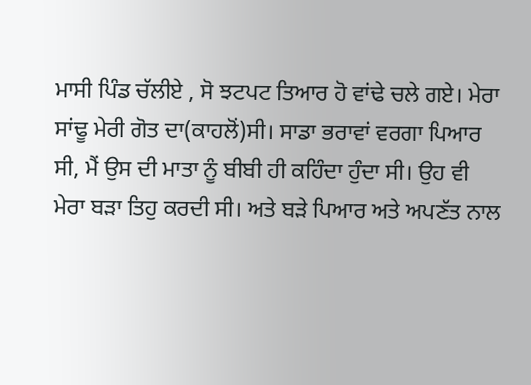ਮਾਸੀ ਪਿੰਡ ਚੱਲੀਏ , ਸੋ ਝਟਪਟ ਤਿਆਰ ਹੋ ਵਾਂਢੇ ਚਲੇ ਗਏ। ਮੇਰਾ ਸਾਂਢੂ ਮੇਰੀ ਗੋਤ ਦਾ(ਕਾਹਲੋਂ)ਸੀ। ਸਾਡਾ ਭਰਾਵਾਂ ਵਰਗਾ ਪਿਆਰ ਸੀ, ਮੈਂ ਉਸ ਦੀ ਮਾਤਾ ਨੂੰ ਬੀਬੀ ਹੀ ਕਹਿੰਦਾ ਹੁੰਦਾ ਸੀ। ਉਹ ਵੀ ਮੇਰਾ ਬੜਾ ਤਿਹੁ ਕਰਦੀ ਸੀ। ਅਤੇ ਬੜੇ ਪਿਆਰ ਅਤੇ ਅਪਣੱਤ ਨਾਲ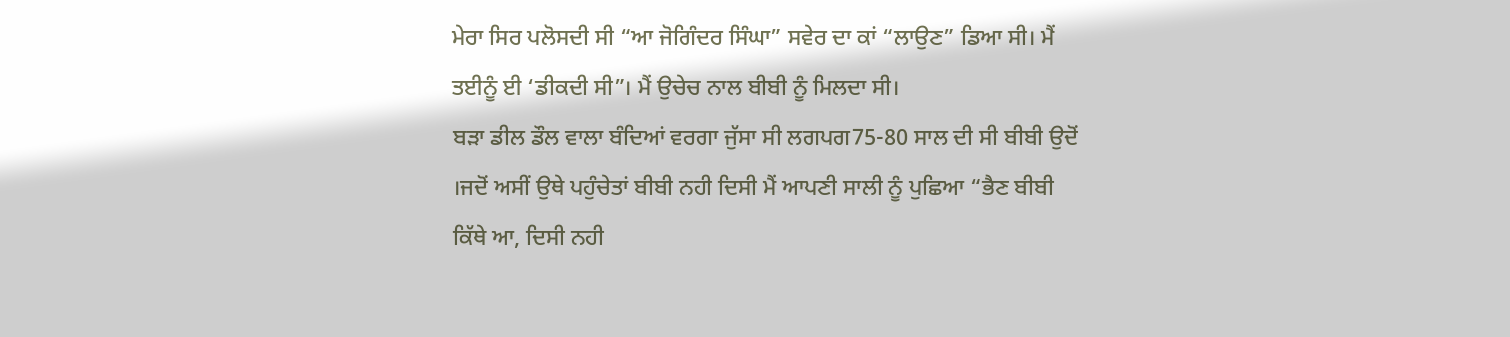ਮੇਰਾ ਸਿਰ ਪਲੋਸਦੀ ਸੀ “ਆ ਜੋਗਿੰਦਰ ਸਿੰਘਾ” ਸਵੇਰ ਦਾ ਕਾਂ “ਲਾਉਣ” ਡਿਆ ਸੀ। ਮੈਂ ਤਈਨੂੰ ਈ ‘ਡੀਕਦੀ ਸੀ”। ਮੈਂ ਉਚੇਚ ਨਾਲ ਬੀਬੀ ਨੂੰ ਮਿਲਦਾ ਸੀ।
ਬੜਾ ਡੀਲ ਡੌਲ ਵਾਲਾ ਬੰਦਿਆਂ ਵਰਗਾ ਜੁੱਸਾ ਸੀ ਲਗਪਗ75-80 ਸਾਲ ਦੀ ਸੀ ਬੀਬੀ ਉਦੋਂ ।ਜਦੋਂ ਅਸੀਂ ਉਥੇ ਪਹੁੰਚੇਤਾਂ ਬੀਬੀ ਨਹੀ ਦਿਸੀ ਮੈਂ ਆਪਣੀ ਸਾਲੀ ਨੂੰ ਪੁਛਿਆ “ਭੈਣ ਬੀਬੀ ਕਿੱਥੇ ਆ, ਦਿਸੀ ਨਹੀ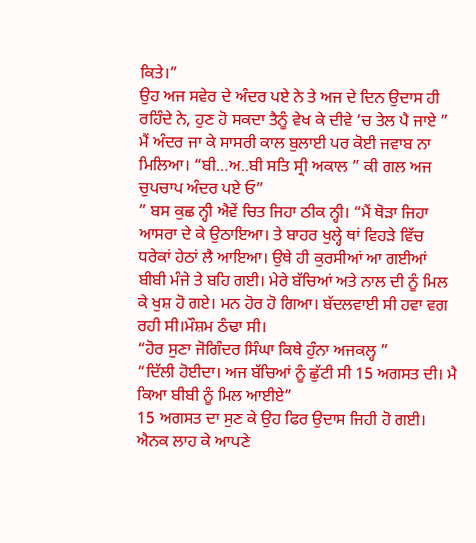ਕਿਤੇ।”
ਉਹ ਅਜ ਸਵੇਰ ਦੇ ਅੰਦਰ ਪਏ ਨੇ ਤੇ ਅਜ ਦੇ ਦਿਨ ਉਦਾਸ ਹੀ ਰਹਿੰਦੇ ਨੇ, ਹੁਣ ਹੋ ਸਕਦਾ ਤੈਨੂੰ ਵੇਖ ਕੇ ਦੀਵੇ ‘ਚ ਤੇਲ ਪੈ ਜਾਏ ”
ਮੈਂ ਅੰਦਰ ਜਾ ਕੇ ਸਾਸਰੀ ਕਾਲ ਬੁਲਾਈ ਪਰ ਕੋਈ ਜਵਾਬ ਨਾ ਮਿਲਿਆ। “ਬੀ…ਅ..ਬੀ ਸਤਿ ਸ੍ਰੀ ਅਕਾਲ ” ਕੀ ਗਲ ਅਜ ਚੁਪਚਾਪ ਅੰਦਰ ਪਏ ਓ”
” ਬਸ ਕੁਛ ਨ੍ਹੀ ਐਵੇਂ ਚਿਤ ਜਿਹਾ ਠੀਕ ਨ੍ਹੀ। “ਮੈਂ ਥੋੜਾ ਜਿਹਾ ਆਸਰਾ ਦੇ ਕੇ ਉਠਾਇਆ। ਤੇ ਬਾਹਰ ਖੁਲ੍ਹੇ ਥਾਂ ਵਿਹੜੇ ਵਿੱਚ ਧਰੇਕਾਂ ਹੇਠਾਂ ਲੈ ਆਇਆ। ਉਥੇ ਹੀ ਕੁਰਸੀਆਂ ਆ ਗਈਆਂ ਬੀਬੀ ਮੰਜੇ ਤੇ ਬਹਿ ਗਈ। ਮੇਰੇ ਬੱਚਿਆਂ ਅਤੇ ਨਾਲ ਦੀ ਨੂੰ ਮਿਲ ਕੇ ਖੁਸ਼ ਹੋ ਗਏ। ਮਨ ਹੋਰ ਹੋ ਗਿਆ। ਬੱਦਲਵਾਈ ਸੀ ਹਵਾ ਵਗ ਰਹੀ ਸੀ।ਮੌਸ਼ਮ ਠੰਢਾ ਸੀ।
“ਹੋਰ ਸੁਣਾ ਜੋਗਿੰਦਰ ਸਿੰਘਾ ਕਿਥੇ ਹੁੰਨਾ ਅਜਕਲ੍ਹ ”
“ਦਿੱਲੀ ਹੋਈਦਾ। ਅਜ ਬੱਚਿਆਂ ਨੂੰ ਛੁੱਟੀ ਸੀ 15 ਅਗਸਤ ਦੀ। ਮੈ ਕਿਆ ਬੀਬੀ ਨੂੰ ਮਿਲ ਆਈਏ”
15 ਅਗਸਤ ਦਾ ਸੁਣ ਕੇ ਉਹ ਫਿਰ ਉਦਾਸ ਜਿਹੀ ਹੋ ਗਈ। ਐਨਕ ਲਾਹ ਕੇ ਆਪਣੇ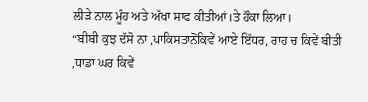ਲੀੜੇ ਨਾਲ ਮੂੰਹ ਅਤੇ ਅੱਖਾ ਸਾਫ ਕੀਤੀਆਂ।ਤੇ ਹੌਕਾ ਲਿਆ।
“ਬੀਬੀ ਕੁਝ ਦੱਸੋ ਨਾ ,ਪਾਕਿਸਤਾਨੋਂਕਿਵੇਂ ਆਏ ਇੱਧਰ, ਰਾਹ ਚ ਕਿਵੇਂ ਬੀਤੀ ,ਧਾਡਾ ਘਰ ਕਿਵੇਂ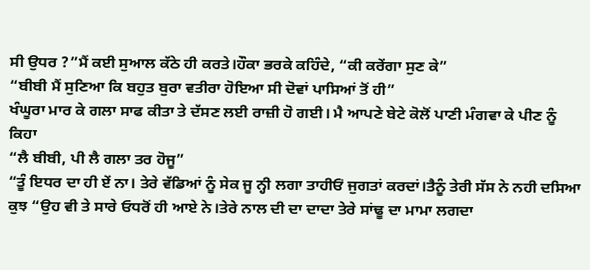ਸੀ ਉਧਰ ?”ਮੈਂ ਕਈ ਸੁਆਲ ਕੱਠੇ ਹੀ ਕਰਤੇ।ਹੌਕਾ ਭਰਕੇ ਕਹਿੰਦੇ, “ਕੀ ਕਰੇਂਗਾ ਸੁਣ ਕੇ”
“ਬੀਬੀ ਮੈਂ ਸੁਣਿਆ ਕਿ ਬਹੁਤ ਬੁਰਾ ਵਤੀਰਾ ਹੋਇਆ ਸੀ ਦੋਵਾਂ ਪਾਸਿਆਂ ਤੋਂ ਹੀ”
ਖੰਘੂਰਾ ਮਾਰ ਕੇ ਗਲਾ ਸਾਫ ਕੀਤਾ ਤੇ ਦੱਸਣ ਲਈ ਰਾਜ਼ੀ ਹੋ ਗਈ। ਮੈ ਆਪਣੇ ਬੇਟੇ ਕੋਲੋਂ ਪਾਣੀ ਮੰਗਵਾ ਕੇ ਪੀਣ ਨੂੰ ਕਿਹਾ
“ਲੈ ਬੀਬੀ, ਪੀ ਲੈ ਗਲਾ ਤਰ ਹੋਜੂ”
“ਤੂੰ ਇਧਰ ਦਾ ਹੀ ਏਂ ਨਾ। ਤੇਰੇ ਵੱਡਿਆਂ ਨੂੰ ਸੇਕ ਜੂ ਨ੍ਹੀ ਲਗਾ ਤਾਹੀਓਂ ਜੁਗਤਾਂ ਕਰਦਾਂ।ਤੈਨੂੰ ਤੇਰੀ ਸੱਸ ਨੇ ਨਹੀ ਦਸਿਆ ਕੁਝ “ਉਹ ਵੀ ਤੇ ਸਾਰੇ ਓਧਰੋਂ ਹੀ ਆਏ ਨੇ।ਤੇਰੇ ਨਾਲ ਦੀ ਦਾ ਦਾਦਾ ਤੇਰੇ ਸਾਂਢੂ ਦਾ ਮਾਮਾ ਲਗਦਾ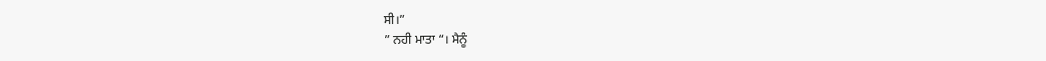ਸੀ।”
” ਨਹੀ ਮਾਤਾ “। ਮੈਨੂੰ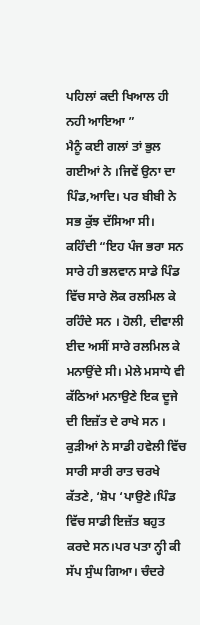ਪਹਿਲਾਂ ਕਦੀ ਖਿਆਲ ਹੀ ਨਹੀ ਆਇਆ ”
ਮੈਨੂੰ ਕਈ ਗਲਾਂ ਤਾਂ ਭੁਲ ਗਈਆਂ ਨੇ ।ਜਿਵੇਂ ਉਨਾ ਦਾ ਪਿੰਡ,ਆਦਿ। ਪਰ ਬੀਬੀ ਨੇ ਸਭ ਕੁੱਝ ਦੱਸਿਆ ਸੀ।
ਕਹਿੰਦੀ “ਇਹ ਪੰਜ ਭਰਾ ਸਨ ਸਾਰੇ ਹੀ ਭਲਵਾਨ ਸਾਡੇ ਪਿੰਡ ਵਿੱਚ ਸਾਰੇ ਲੋਕ ਰਲਮਿਲ ਕੇ ਰਹਿੰਦੇ ਸਨ । ਹੋਲੀ, ਦੀਵਾਲੀ ਈਦ ਅਸੀਂ ਸਾਰੇ ਰਲਮਿਲ ਕੇ ਮਨਾਉਂਦੇ ਸੀ। ਮੇਲੇ ਮਸਾਧੇ ਵੀ ਕੱਠਿਆਂ ਮਨਾਉਣੇ ਇਕ ਦੂਜੇ ਦੀ ਇਜ਼ੱਤ ਦੇ ਰਾਖੇ ਸਨ । ਕੁੜੀਆਂ ਨੇ ਸਾਡੀ ਹਵੇਲੀ ਵਿੱਚ ਸਾਰੀ ਸਾਰੀ ਰਾਤ ਚਰਖੇ ਕੱਤਣੇ, ‘ਸ਼ੋਪ ‘ਪਾਉਣੇ।ਪਿੰਡ ਵਿੱਚ ਸਾਡੀ ਇਜ਼ੱਤ ਬਹੁਤ ਕਰਦੇ ਸਨ।ਪਰ ਪਤਾ ਨ੍ਹੀ ਕੀ ਸੱਪ ਸੁੰਘ ਗਿਆ। ਚੰਦਰੇ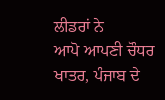ਲੀਡਰਾਂ ਨੇ
ਆਪੋ ਆਪਣੀ ਚੌਧਰ ਖਾਤਰ, ਪੰਜਾਬ ਦੇ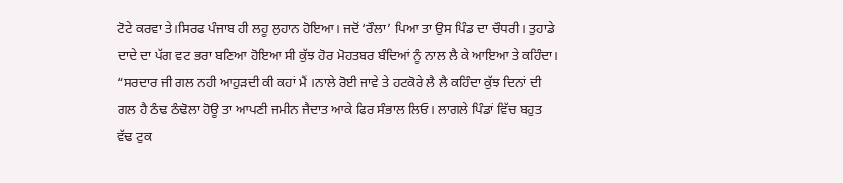ਟੋਟੇ ਕਰਵਾ ਤੇ।ਸਿਰਫ ਪੰਜਾਬ ਹੀ ਲਹੂ ਲੁਹਾਨ ਹੋਇਆ। ਜਦੋਂ ‘ਰੌਲਾ’ ਪਿਆ ਤਾ ਉਸ ਪਿੰਡ ਦਾ ਚੌਧਰੀ। ਤੁਹਾਡੇ ਦਾਦੇ ਦਾ ਪੱਗ ਵਟ ਭਰਾ ਬਣਿਆ ਹੋਇਆ ਸੀ ਕੁੱਝ ਹੋਰ ਮੋਹਤਬਰ ਬੰਦਿਆਂ ਨੂੰ ਨਾਲ ਲੈ ਕੇ ਆਇਆ ਤੇ ਕਹਿੰਦਾ। “ਸਰਦਾਰ ਜੀ ਗਲ ਨਹੀ ਆਹੁੜਦੀ ਕੀ ਕਹਾਂ ਮੈਂ ।ਨਾਲੇ ਰੋਈ ਜਾਵੇ ਤੇ ਹਟਕੋਰੇ ਲੈ ਲੈ ਕਹਿੰਦਾ ਕੁੱਝ ਦਿਨਾਂ ਦੀ ਗਲ ਹੈ ਠੰਢ ਠੰਢੋਲਾ ਹੋਊ ਤਾ ਆਪਣੀ ਜਮੀਨ ਜੈਦਾਤ ਆਕੇ ਫਿਰ ਸੰਭਾਲ ਲਿਓ। ਲਾਗਲੇ ਪਿੰਡਾਂ ਵਿੱਚ ਬਹੁਤ ਵੱਢ ਟੁਕ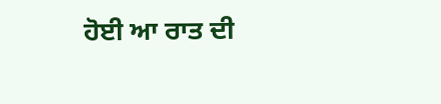ਹੋਈ ਆ ਰਾਤ ਦੀ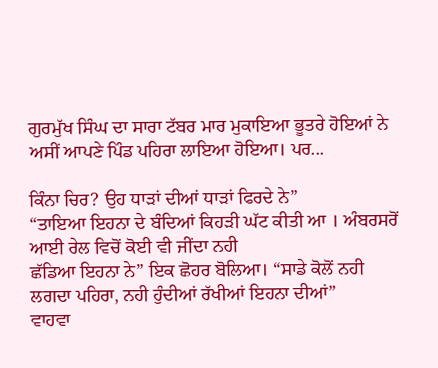ਗੁਰਮੁੱਖ ਸਿੰਘ ਦਾ ਸਾਰਾ ਟੱਬਰ ਮਾਰ ਮੁਕਾਇਆ ਭੂਤਰੇ ਹੋਇਆਂ ਨੇ ਅਸੀਂ ਆਪਣੇ ਪਿੰਡ ਪਹਿਰਾ ਲਾਇਆ ਹੋਇਆ। ਪਰ...

ਕਿੰਨਾ ਚਿਰ? ਉਹ ਧਾੜਾਂ ਦੀਆਂ ਧਾੜਾਂ ਫਿਰਦੇ ਨੇ”
“ਤਾਇਆ ਇਹਨਾ ਦੇ ਬੰਦਿਆਂ ਕਿਹੜੀ ਘੱਟ ਕੀਤੀ ਆ । ਅੰਬਰਸਰੋਂ ਆਈ ਰੇਲ ਵਿਚੋਂ ਕੋਈ ਵੀ ਜੀਂਦਾ ਨਹੀ
ਛੱਡਿਆ ਇਹਨਾ ਨੇ” ਇਕ ਛੋਹਰ ਬੋਲਿਆ। “ਸਾਡੇ ਕੋਲੋਂ ਨਹੀ ਲਗਦਾ ਪਹਿਰਾ, ਨਹੀ ਹੁੰਦੀਆਂ ਰੱਖੀਆਂ ਇਹਨਾ ਦੀਆਂ”
ਵਾਹਵਾ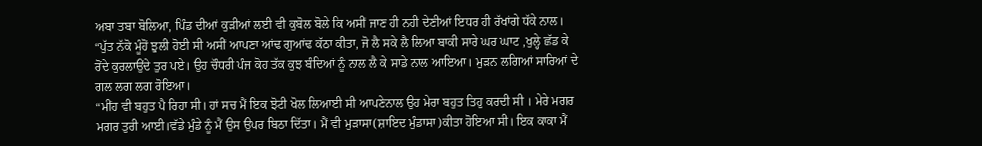ਅਬਾ ਤਬਾ ਬੋਲਿਆ, ਪਿੰਡ ਦੀਆਂ ਕੁੜੀਆਂ ਲਈ ਵੀ ਕੁਬੋਲ ਬੋਲੇ ਕਿ ਅਸੀਂ ਜਾਣ ਹੀ ਨਹੀ ਦੇਣੀਆਂ ਇਧਰ ਹੀ ਰੱਖਾਂਗੇ ਧੱਕੇ ਨਾਲ।
“ਪੁੱਤ ਨੱਕੋ ਮੂੰਹੋਂ ਝੁਲੀ ਹੋਈ ਸੀ ਅਸੀਂ ਆਪਣਾ ਆਂਢ ਗੁਆਂਢ ਕੱਠਾ ਕੀਤਾ, ਜੋ ਲੈ ਸਕੇ ਲੈ ਲਿਆ ਬਾਕੀ ਸਾਰੇ ਘਰ ਘਾਟ ,ਖੁਲ੍ਹੇ ਛੱਡ ਕੇ ਰੋਂਦੇ ਕੁਰਲਾਉਂਦੇ ਤੁਰ ਪਏ। ਉਹ ਚੌਧਰੀ ਪੰਜ ਕੋਹ ਤੱਕ ਕੁਝ ਬੰਦਿਆਂ ਨੂੰ ਨਾਲ ਲੈ ਕੇ ਸਾਡੇ ਨਾਲ ਆਇਆ। ਮੁੜਨ ਲਗਿਆਂ ਸਾਰਿਆਂ ਦੇ ਗਲ ਲਗ ਲਗ ਰੋਇਆ।
“ਮੀਂਹ ਵੀ ਬਹੁਤ ਪੈ ਰਿਹਾ ਸੀ। ਹਾਂ ਸਚ ਮੈਂ ਇਕ ਝੋਟੀ ਖੋਲ ਲਿਆਈ ਸੀ ਆਪਣੇਨਾਲ ਉਹ ਮੇਰਾ ਬਹੁਤ ਤਿਹੁ ਕਰਦੀ ਸੀ । ਮੇਰੇ ਮਗਰ ਮਗਰ ਤੁਰੀ ਆਈ।ਵੱਡੇ ਮੁੰਡੇ ਨੂੰ ਮੈਂ ਉਸ ਉਪਰ ਬਿਠਾ ਦਿੱਤਾ। ਮੈਂ ਵੀ ਮੁੜਾਸਾ(ਸ਼ਾਇਦ ਮੁੰਡਾਸਾ)ਕੀਤਾ ਹੋਇਆ ਸੀ। ਇਕ ਕਾਕਾ ਮੈਂ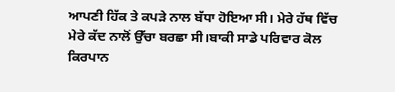ਆਪਣੀ ਹਿੱਕ ਤੇ ਕਪੜੇ ਨਾਲ ਬੱਧਾ ਹੋਇਆ ਸੀ। ਮੇਰੇ ਹੱਥ ਵਿੱਚ ਮੇਰੇ ਕੱਦ ਨਾਲੋਂ ਉੱਚਾ ਬਰਛਾ ਸੀ।ਬਾਕੀ ਸਾਡੇ ਪਰਿਵਾਰ ਕੋਲ ਕਿਰਪਾਨ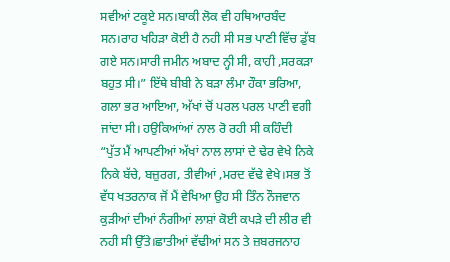ਸਵੀਆਂ ਟਕੂਏ ਸਨ।ਬਾਕੀ ਲੋਕ ਵੀ ਹਥਿਆਰਬੰਦ ਸਨ।ਰਾਹ ਖਹਿੜਾ ਕੋਈ ਹੈ ਨਹੀ ਸੀ ਸਭ ਪਾਣੀ ਵਿੱਚ ਡੁੱਬ ਗਏ ਸਨ।ਸਾਰੀ ਜਮੀਨ ਅਬਾਦ ਨ੍ਹੀ ਸੀ, ਕਾਹੀ ,ਸਰਕੜਾ ਬਹੁਤ ਸੀ।” ਇੱਥੇ ਬੀਬੀ ਨੇ ਬੜਾ ਲੰਮਾ ਹੌਕਾ ਭਰਿਆ, ਗਲਾ ਭਰ ਆਇਆ, ਅੱਖਾਂ ਚੋਂ ਪਰਲ ਪਰਲ ਪਾਣੀ ਵਗੀ ਜਾਂਦਾ ਸੀ। ਹਉਕਿਆਂਆਂ ਨਾਲ ਰੋ ਰਹੀ ਸੀ ਕਹਿੰਦੀ
“ਪੁੱਤ ਮੈਂ ਆਪਣੀਆਂ ਅੱਖਾਂ ਨਾਲ ਲਾਸਾਂ ਦੇ ਢੇਰ ਵੇਖੇ ਨਿਕੇ ਨਿਕੇ ਬੱਚੇ, ਬਜ਼ੁਰਗ, ਤੀਵੀਆਂ ,ਮਰਦ ਵੱਢੇ ਵੇਖੇ।ਸਭ ਤੋਂ ਵੱਧ ਖਤਰਨਾਕ ਜੋਂ ਮੈਂ ਵੇਖਿਆ ਉਹ ਸੀ ਤਿੰਨ ਨੌਜਵਾਨ ਕੁੜੀਆਂ ਦੀਆਂ ਨੰਗੀਆਂ ਲਾਸ਼ਾਂ ਕੋਈ ਕਪੜੇ ਦੀ ਲੀਰ ਵੀ ਨਹੀ ਸੀ ਉੱਤੇ।ਛਾਤੀਆਂ ਵੱਢੀਆਂ ਸਨ ਤੇ ਜ਼ਬਰਜਨਾਹ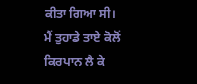ਕੀਤਾ ਗਿਆ ਸੀ।
ਮੈਂ ਤੁਹਾਡੇ ਤਾਏ ਕੋਲੋਂ ਕਿਰਪਾਨ ਲੈ ਕੇ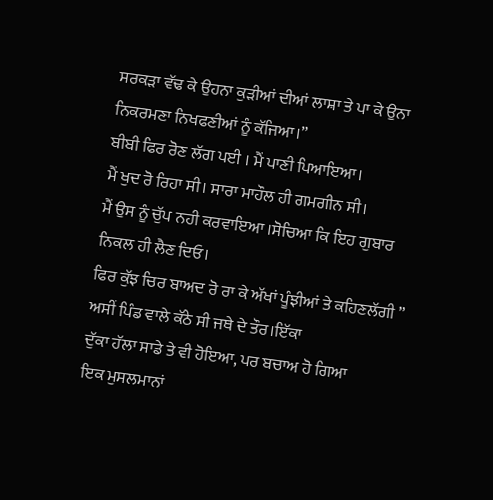ਸਰਕੜਾ ਵੱਢ ਕੇ ਉਹਨਾ ਕੁੜੀਆਂ ਦੀਆਂ ਲਾਸ਼ਾ ਤੇ ਪਾ ਕੇ ਉਨਾ ਨਿਕਰਮਣਾ ਨਿਖਫਣੀਆਂ ਨੂੰ ਕੱਜਿਆ।”
ਬੀਬੀ ਫਿਰ ਰੋਣ ਲੱਗ ਪਈ । ਮੈਂ ਪਾਣੀ ਪਿਆਇਆ।
ਮੈਂ ਖੁਦ ਰੋ ਰਿਹਾ ਸੀ। ਸਾਰਾ ਮਾਹੌਲ ਹੀ ਗਮਗੀਨ ਸੀ।
ਮੈਂ ਉਸ ਨੂੰ ਚੁੱਪ ਨਹੀ ਕਰਵਾਇਆ ।ਸੋਚਿਆ ਕਿ ਇਹ ਗੁਬਾਰ ਨਿਕਲ ਹੀ ਲੈਣ ਦਿਓ।
ਫਿਰ ਕੁੱਝ ਚਿਰ ਬਾਅਦ ਰੋ ਰਾ ਕੇ ਅੱਖਾਂ ਪੂੰਝੀਆਂ ਤੇ ਕਹਿਣਲੱਗੀ ” ਅਸੀਂ ਪਿੰਡ ਵਾਲੇ ਕੱਠੇ ਸੀ ਜਥੇ ਦੇ ਤੌਰ।ਇੱਕਾ
ਦੁੱਕਾ ਹੱਲਾ ਸਾਡੇ ਤੇ ਵੀ ਹੋਇਆ, ਪਰ ਬਚਾਅ ਹੋ ਗਿਆ
ਇਕ ਮੁਸਲਮਾਨਾਂ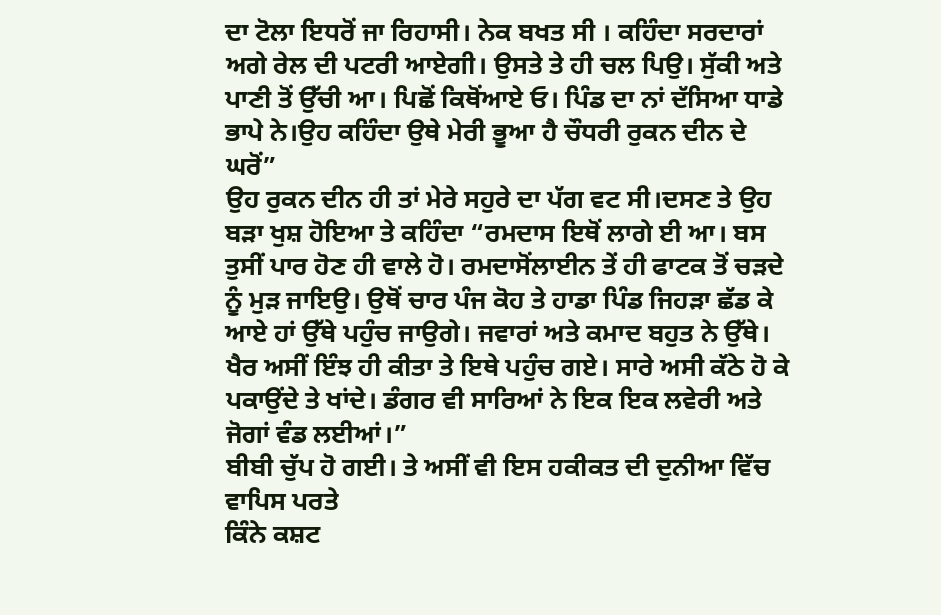ਦਾ ਟੋਲਾ ਇਧਰੋਂ ਜਾ ਰਿਹਾਸੀ। ਨੇਕ ਬਖਤ ਸੀ । ਕਹਿੰਦਾ ਸਰਦਾਰਾਂ ਅਗੇ ਰੇਲ ਦੀ ਪਟਰੀ ਆਏਗੀ। ਉਸਤੇ ਤੇ ਹੀ ਚਲ ਪਿਉ। ਸੁੱਕੀ ਅਤੇ ਪਾਣੀ ਤੋਂ ਉੱਚੀ ਆ। ਪਿਛੋਂ ਕਿਥੋਂਆਏ ਓ। ਪਿੰਡ ਦਾ ਨਾਂ ਦੱਸਿਆ ਧਾਡੇ ਭਾਪੇ ਨੇ।ਉਹ ਕਹਿੰਦਾ ਉਥੇ ਮੇਰੀ ਭੂਆ ਹੈ ਚੌਧਰੀ ਰੁਕਨ ਦੀਨ ਦੇ ਘਰੋਂ”
ਉਹ ਰੁਕਨ ਦੀਨ ਹੀ ਤਾਂ ਮੇਰੇ ਸਹੁਰੇ ਦਾ ਪੱਗ ਵਟ ਸੀ।ਦਸਣ ਤੇ ਉਹ ਬੜਾ ਖੁਸ਼ ਹੋਇਆ ਤੇ ਕਹਿੰਦਾ “ਰਮਦਾਸ ਇਥੋਂ ਲਾਗੇ ਈ ਆ। ਬਸ ਤੁਸੀਂ ਪਾਰ ਹੋਣ ਹੀ ਵਾਲੇ ਹੋ। ਰਮਦਾਸੋਂਲਾਈਨ ਤੇਂ ਹੀ ਫਾਟਕ ਤੋਂ ਚੜਦੇ ਨੂੰ ਮੁੜ ਜਾਇਉ। ਉਥੋਂ ਚਾਰ ਪੰਜ ਕੋਹ ਤੇ ਹਾਡਾ ਪਿੰਡ ਜਿਹੜਾ ਛੱਡ ਕੇ ਆਏ ਹਾਂ ਉੱਥੇ ਪਹੁੰਚ ਜਾਉਗੇ। ਜਵਾਰਾਂ ਅਤੇ ਕਮਾਦ ਬਹੁਤ ਨੇ ਉੱਥੇ।
ਖੈਰ ਅਸੀਂ ਇੰਝ ਹੀ ਕੀਤਾ ਤੇ ਇਥੇ ਪਹੁੰਚ ਗਏ। ਸਾਰੇ ਅਸੀ ਕੱਠੇ ਹੋ ਕੇ ਪਕਾਉਂਦੇ ਤੇ ਖਾਂਦੇ। ਡੰਗਰ ਵੀ ਸਾਰਿਆਂ ਨੇ ਇਕ ਇਕ ਲਵੇਰੀ ਅਤੇ ਜੋਗਾਂ ਵੰਡ ਲਈਆਂ।”
ਬੀਬੀ ਚੁੱਪ ਹੋ ਗਈ। ਤੇ ਅਸੀਂ ਵੀ ਇਸ ਹਕੀਕਤ ਦੀ ਦੁਨੀਆ ਵਿੱਚ ਵਾਪਿਸ ਪਰਤੇ
ਕਿੰਨੇ ਕਸ਼ਟ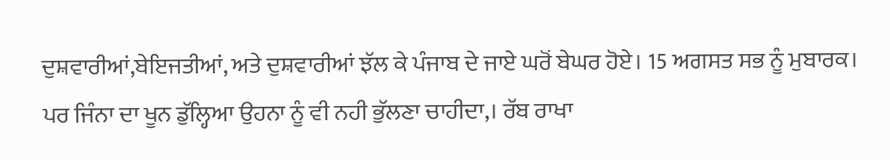ਦੁਸ਼ਵਾਰੀਆਂ,ਬੇਇਜਤੀਆਂ, ਅਤੇ ਦੁਸ਼ਵਾਰੀਆਂ ਝੱਲ ਕੇ ਪੰਜਾਬ ਦੇ ਜਾਏ ਘਰੋਂ ਬੇਘਰ ਹੋਏ। 15 ਅਗਸਤ ਸਭ ਨੂੰ ਮੁਬਾਰਕ। ਪਰ ਜਿੰਨਾ ਦਾ ਖੂਨ ਡੁੱਲ੍ਹਿਆ ਉਹਨਾ ਨੂੰ ਵੀ ਨਹੀ ਭੁੱਲਣਾ ਚਾਹੀਦਾ,। ਰੱਬ ਰਾਖਾ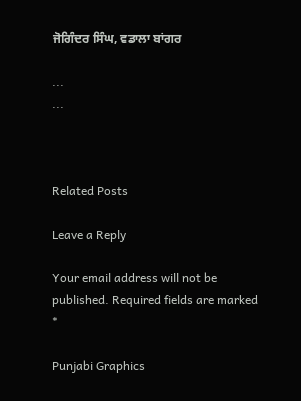ਜੋਗਿੰਦਰ ਸਿੰਘ, ਵਡਾਲਾ ਬਾਂਗਰ

...
...



Related Posts

Leave a Reply

Your email address will not be published. Required fields are marked *

Punjabi Graphics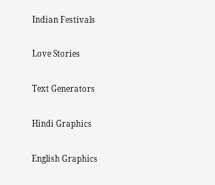Indian Festivals

Love Stories

Text Generators

Hindi Graphics

English Graphics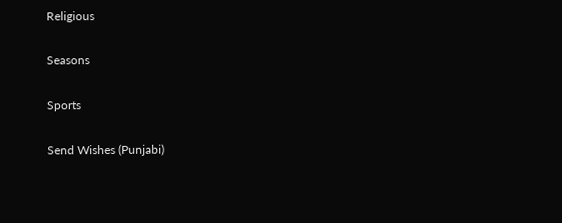Religious

Seasons

Sports

Send Wishes (Punjabi)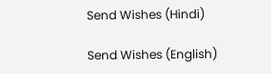Send Wishes (Hindi)

Send Wishes (English)